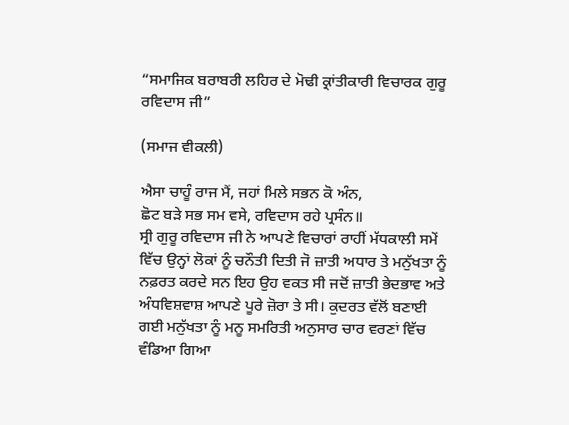“ਸਮਾਜਿਕ ਬਰਾਬਰੀ ਲਹਿਰ ਦੇ ਮੋਢੀ ਕ੍ਰਾਂਤੀਕਾਰੀ ਵਿਚਾਰਕ ਗੁਰੂ ਰਵਿਦਾਸ ਜੀ”

(ਸਮਾਜ ਵੀਕਲੀ)

ਐਸਾ ਚਾਹੂੰ ਰਾਜ ਮੈਂ, ਜਹਾਂ ਮਿਲੇ ਸਭਨ ਕੋ ਅੰਨ,
ਛੋਟ ਬੜੇ ਸਭ ਸਮ ਵਸੇ, ਰਵਿਦਾਸ ਰਹੇ ਪ੍ਰਸੰਨ॥
ਸ੍ਰੀ ਗੁਰੂ ਰਵਿਦਾਸ ਜੀ ਨੇ ਆਪਣੇ ਵਿਚਾਰਾਂ ਰਾਹੀਂ ਮੱਧਕਾਲੀ ਸਮੇਂ ਵਿੱਚ ਉਨ੍ਹਾਂ ਲੋਕਾਂ ਨੂੰ ਚਨੌਤੀ ਦਿਤੀ ਜੋ ਜ਼ਾਤੀ ਅਧਾਰ ਤੇ ਮਨੁੱਖਤਾ ਨੂੰ ਨਫ਼ਰਤ ਕਰਦੇ ਸਨ ਇਹ ਉਹ ਵਕਤ ਸੀ ਜਦੋਂ ਜ਼ਾਤੀ ਭੇਦਭਾਵ ਅਤੇ ਅੰਧਵਿਸ਼ਵਾਸ਼ ਆਪਣੇ ਪੂਰੇ ਜ਼ੋਰਾ ਤੇ ਸੀ। ਕੁਦਰਤ ਵੱਲੋਂ ਬਣਾਈ ਗਈ ਮਨੁੱਖਤਾ ਨੂੰ ਮਨੂ ਸਮਰਿਤੀ ਅਨੁਸਾਰ ਚਾਰ ਵਰਣਾਂ ਵਿੱਚ ਵੰਡਿਆ ਗਿਆ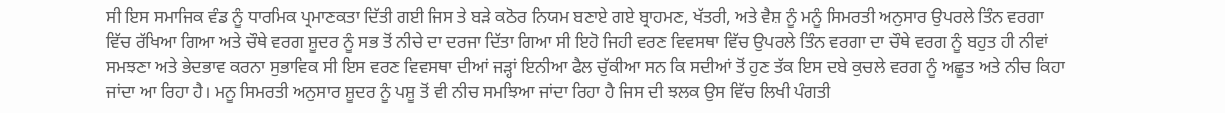ਸੀ ਇਸ ਸਮਾਜਿਕ ਵੰਡ ਨੂੰ ਧਾਰਮਿਕ ਪ੍ਰਮਾਣਕਤਾ ਦਿੱਤੀ ਗਈ ਜਿਸ ਤੇ ਬੜੇ ਕਠੋਰ ਨਿਯਮ ਬਣਾਏ ਗਏ ਬ੍ਰਾਹਮਣ, ਖੱਤਰੀ, ਅਤੇ ਵੈਸ਼ ਨੂੰ ਮਨੂੰ ਸਿਮਰਤੀ ਅਨੁਸਾਰ ਉਪਰਲੇ ਤਿੰਨ ਵਰਗਾ ਵਿੱਚ ਰੱਖਿਆ ਗਿਆ ਅਤੇ ਚੌਥੇ ਵਰਗ ਸ਼ੂਦਰ ਨੂੰ ਸਭ ਤੋਂ ਨੀਚੇ ਦਾ ਦਰਜਾ ਦਿੱਤਾ ਗਿਆ ਸੀ ਇਹੋ ਜਿਹੀ ਵਰਣ ਵਿਵਸਥਾ ਵਿੱਚ ਉਪਰਲੇ ਤਿੰਨ ਵਰਗਾ ਦਾ ਚੌਥੇ ਵਰਗ ਨੂੰ ਬਹੁਤ ਹੀ ਨੀਵਾਂ ਸਮਝਣਾ ਅਤੇ ਭੇਦਭਾਵ ਕਰਨਾ ਸੁਭਾਵਿਕ ਸੀ ਇਸ ਵਰਣ ਵਿਵਸਥਾ ਦੀਆਂ ਜੜ੍ਹਾਂ ਇਨੀਆ ਫੈਲ ਚੁੱਕੀਆ ਸਨ ਕਿ ਸਦੀਆਂ ਤੋਂ ਹੁਣ ਤੱਕ ਇਸ ਦਬੇ ਕੁਚਲੇ ਵਰਗ ਨੂੰ ਅਛੂਤ ਅਤੇ ਨੀਚ ਕਿਹਾ ਜਾਂਦਾ ਆ ਰਿਹਾ ਹੈ। ਮਨੂ ਸਿਮਰਤੀ ਅਨੁਸਾਰ ਸ਼ੂਦਰ ਨੂੰ ਪਸ਼ੂ ਤੋਂ ਵੀ ਨੀਚ ਸਮਝਿਆ ਜਾਂਦਾ ਰਿਹਾ ਹੈ ਜਿਸ ਦੀ ਝਲਕ ਉਸ ਵਿੱਚ ਲਿਖੀ ਪੰਗਤੀ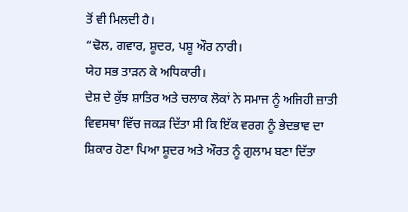ਤੋਂ ਵੀ ਮਿਲਦੀ ਹੈ।
“ਢੋਲ, ਗਵਾਰ, ਸ਼ੂਦਰ, ਪਸ਼ੂ ਔਰ ਨਾਰੀ।
ਯੇਹ ਸਭ ਤਾੜਨ ਕੇ ਅਧਿਕਾਰੀ।
ਦੇਸ਼ ਦੇ ਕੁੱਝ ਸ਼ਾਤਿਰ ਅਤੇ ਚਲਾਕ ਲੋਕਾਂ ਨੇ ਸਮਾਜ ਨੂੰ ਅਜਿਹੀ ਜ਼ਾਤੀ ਵਿਵਸਥਾ ਵਿੱਚ ਜਕੜ ਦਿੱਤਾ ਸੀ ਕਿ ਇੱਕ ਵਰਗ ਨੂੰ ਭੇਦਭਾਵ ਦਾ ਸ਼ਿਕਾਰ ਹੋਣਾ ਪਿਆ ਸ਼ੂਦਰ ਅਤੇ ਔਰਤ ਨੂੰ ਗੁਲਾਮ ਬਣਾ ਦਿੱਤਾ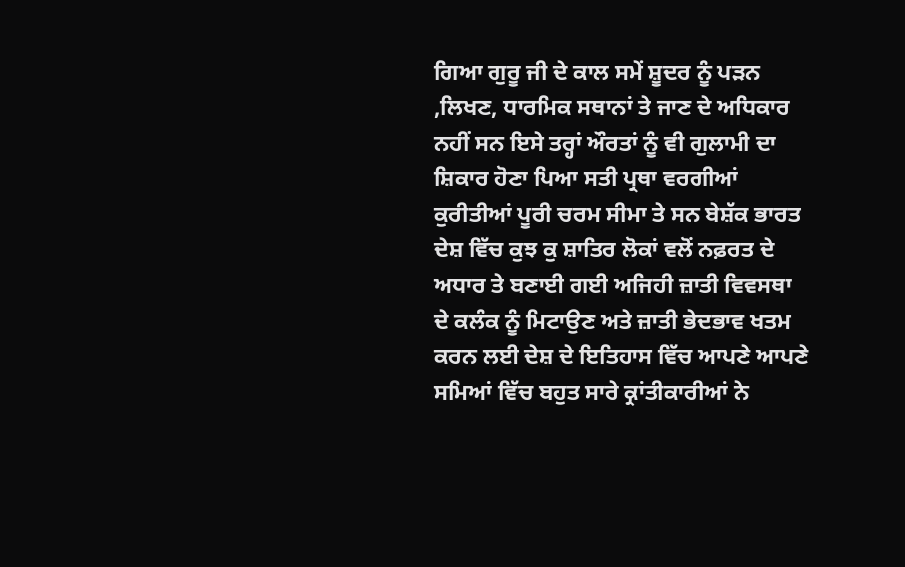ਗਿਆ ਗੁਰੂ ਜੀ ਦੇ ਕਾਲ ਸਮੇਂ ਸ਼ੂਦਰ ਨੂੰ ਪੜਨ ,ਲਿਖਣ, ਧਾਰਮਿਕ ਸਥਾਨਾਂ ਤੇ ਜਾਣ ਦੇ ਅਧਿਕਾਰ ਨਹੀਂ ਸਨ ਇਸੇ ਤਰ੍ਹਾਂ ਔਰਤਾਂ ਨੂੰ ਵੀ ਗੁਲਾਮੀ ਦਾ ਸ਼ਿਕਾਰ ਹੋਣਾ ਪਿਆ ਸਤੀ ਪ੍ਰਥਾ ਵਰਗੀਆਂ ਕੁਰੀਤੀਆਂ ਪੂਰੀ ਚਰਮ ਸੀਮਾ ਤੇ ਸਨ ਬੇਸ਼ੱਕ ਭਾਰਤ ਦੇਸ਼ ਵਿੱਚ ਕੁਝ ਕੁ ਸ਼ਾਤਿਰ ਲੋਕਾਂ ਵਲੋਂ ਨਫ਼ਰਤ ਦੇ ਅਧਾਰ ਤੇ ਬਣਾਈ ਗਈ ਅਜਿਹੀ ਜ਼ਾਤੀ ਵਿਵਸਥਾ ਦੇ ਕਲੰਕ ਨੂੰ ਮਿਟਾਉਣ ਅਤੇ ਜ਼ਾਤੀ ਭੇਦਭਾਵ ਖਤਮ ਕਰਨ ਲਈ ਦੇਸ਼ ਦੇ ਇਤਿਹਾਸ ਵਿੱਚ ਆਪਣੇ ਆਪਣੇ ਸਮਿਆਂ ਵਿੱਚ ਬਹੁਤ ਸਾਰੇ ਕ੍ਰਾਂਤੀਕਾਰੀਆਂ ਨੇ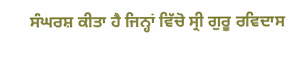ਸੰਘਰਸ਼ ਕੀਤਾ ਹੈ ਜਿਨ੍ਹਾਂ ਵਿੱਚੋ ਸ੍ਰੀ ਗੁਰੂ ਰਵਿਦਾਸ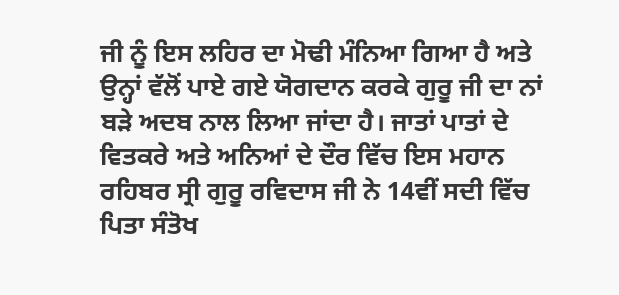ਜੀ ਨੂੰ ਇਸ ਲਹਿਰ ਦਾ ਮੋਢੀ ਮੰਨਿਆ ਗਿਆ ਹੈ ਅਤੇ ਉਨ੍ਹਾਂ ਵੱਲੋਂ ਪਾਏ ਗਏ ਯੋਗਦਾਨ ਕਰਕੇ ਗੁਰੂ ਜੀ ਦਾ ਨਾਂ ਬੜੇ ਅਦਬ ਨਾਲ ਲਿਆ ਜਾਂਦਾ ਹੈ। ਜਾਤਾਂ ਪਾਤਾਂ ਦੇ ਵਿਤਕਰੇ ਅਤੇ ਅਨਿਆਂ ਦੇ ਦੌਰ ਵਿੱਚ ਇਸ ਮਹਾਨ ਰਹਿਬਰ ਸ੍ਰੀ ਗੁਰੂ ਰਵਿਦਾਸ ਜੀ ਨੇ 14ਵੀਂ ਸਦੀ ਵਿੱਚ ਪਿਤਾ ਸੰਤੋਖ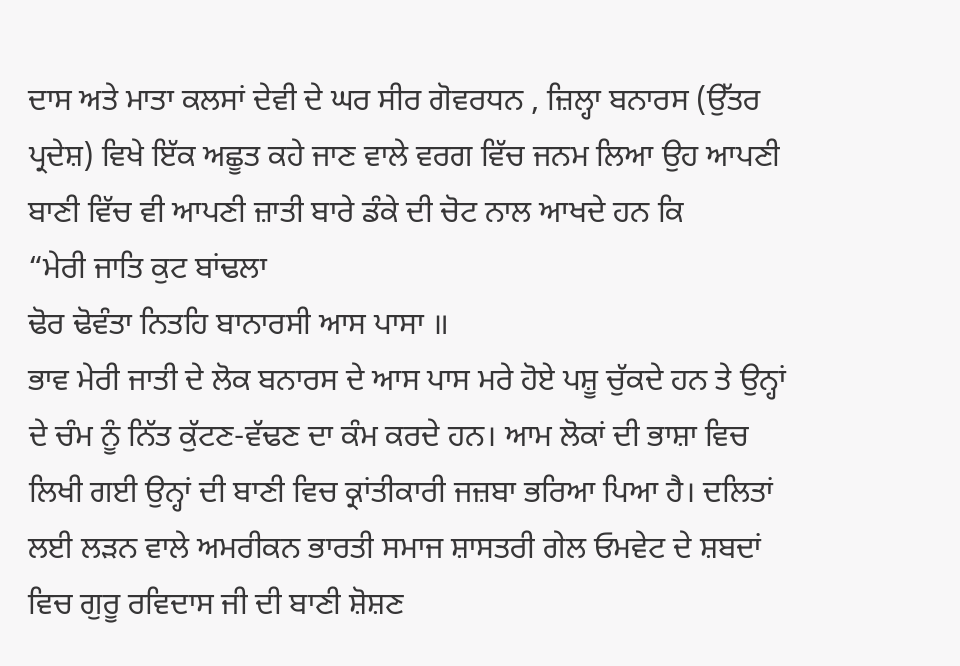ਦਾਸ ਅਤੇ ਮਾਤਾ ਕਲਸਾਂ ਦੇਵੀ ਦੇ ਘਰ ਸੀਰ ਗੋਵਰਧਨ , ਜ਼ਿਲ੍ਹਾ ਬਨਾਰਸ (ਉੱਤਰ ਪ੍ਰਦੇਸ਼) ਵਿਖੇ ਇੱਕ ਅਛੂਤ ਕਹੇ ਜਾਣ ਵਾਲੇ ਵਰਗ ਵਿੱਚ ਜਨਮ ਲਿਆ ਉਹ ਆਪਣੀ ਬਾਣੀ ਵਿੱਚ ਵੀ ਆਪਣੀ ਜ਼ਾਤੀ ਬਾਰੇ ਡੰਕੇ ਦੀ ਚੋਟ ਨਾਲ ਆਖਦੇ ਹਨ ਕਿ
“ਮੇਰੀ ਜਾਤਿ ਕੁਟ ਬਾਂਢਲਾ
ਢੋਰ ਢੋਵੰਤਾ ਨਿਤਹਿ ਬਾਨਾਰਸੀ ਆਸ ਪਾਸਾ ॥
ਭਾਵ ਮੇਰੀ ਜਾਤੀ ਦੇ ਲੋਕ ਬਨਾਰਸ ਦੇ ਆਸ ਪਾਸ ਮਰੇ ਹੋਏ ਪਸ਼ੂ ਚੁੱਕਦੇ ਹਨ ਤੇ ਉਨ੍ਹਾਂ ਦੇ ਚੰਮ ਨੂੰ ਨਿੱਤ ਕੁੱਟਣ-ਵੱਢਣ ਦਾ ਕੰਮ ਕਰਦੇ ਹਨ। ਆਮ ਲੋਕਾਂ ਦੀ ਭਾਸ਼ਾ ਵਿਚ ਲਿਖੀ ਗਈ ਉਨ੍ਹਾਂ ਦੀ ਬਾਣੀ ਵਿਚ ਕ੍ਰਾਂਤੀਕਾਰੀ ਜਜ਼ਬਾ ਭਰਿਆ ਪਿਆ ਹੈ। ਦਲਿਤਾਂ ਲਈ ਲੜਨ ਵਾਲੇ ਅਮਰੀਕਨ ਭਾਰਤੀ ਸਮਾਜ ਸ਼ਾਸਤਰੀ ਗੇਲ ਓਮਵੇਟ ਦੇ ਸ਼ਬਦਾਂ ਵਿਚ ਗੁਰੂ ਰਵਿਦਾਸ ਜੀ ਦੀ ਬਾਣੀ ਸ਼ੋਸ਼ਣ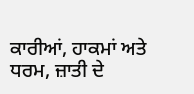ਕਾਰੀਆਂ, ਹਾਕਮਾਂ ਅਤੇ ਧਰਮ, ਜ਼ਾਤੀ ਦੇ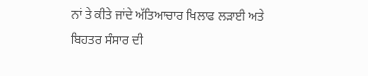ਨਾਂ ਤੇ ਕੀਤੇ ਜਾਂਦੇ ਅੱਤਿਆਚਾਰ ਖਿਲਾਫ ਲੜਾਈ ਅਤੇ ਬਿਹਤਰ ਸੰਸਾਰ ਦੀ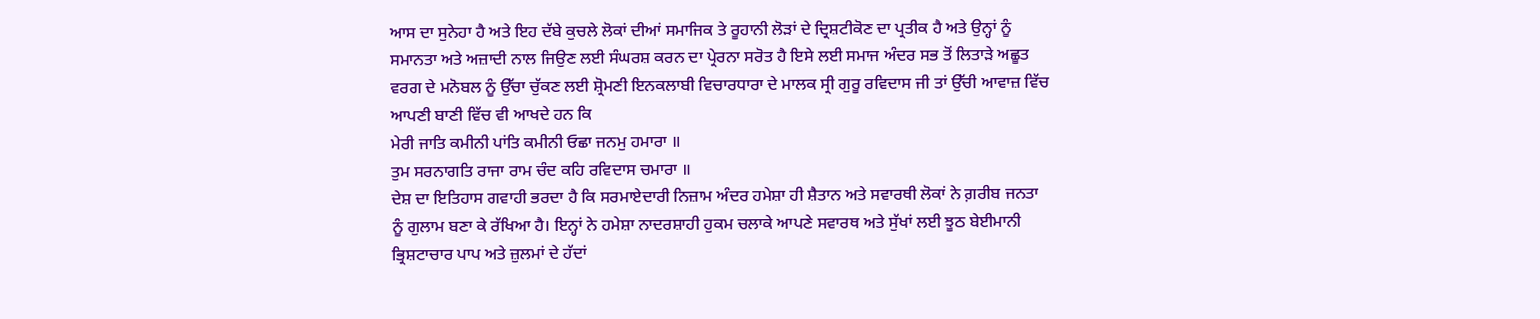ਆਸ ਦਾ ਸੁਨੇਹਾ ਹੈ ਅਤੇ ਇਹ ਦੱਬੇ ਕੁਚਲੇ ਲੋਕਾਂ ਦੀਆਂ ਸਮਾਜਿਕ ਤੇ ਰੂਹਾਨੀ ਲੋੜਾਂ ਦੇ ਦ੍ਰਿਸ਼ਟੀਕੋਣ ਦਾ ਪ੍ਰਤੀਕ ਹੈ ਅਤੇ ਉਨ੍ਹਾਂ ਨੂੰ ਸਮਾਨਤਾ ਅਤੇ ਅਜ਼ਾਦੀ ਨਾਲ ਜਿਉਣ ਲਈ ਸੰਘਰਸ਼ ਕਰਨ ਦਾ ਪ੍ਰੇਰਨਾ ਸਰੋਤ ਹੈ ਇਸੇ ਲਈ ਸਮਾਜ ਅੰਦਰ ਸਭ ਤੋਂ ਲਿਤਾੜੇ ਅਛੂਤ ਵਰਗ ਦੇ ਮਨੋਬਲ ਨੂੰ ਉੱਚਾ ਚੁੱਕਣ ਲਈ ਸ਼੍ਰੋਮਣੀ ਇਨਕਲਾਬੀ ਵਿਚਾਰਧਾਰਾ ਦੇ ਮਾਲਕ ਸ੍ਰੀ ਗੁਰੂ ਰਵਿਦਾਸ ਜੀ ਤਾਂ ਉੱਚੀ ਆਵਾਜ਼ ਵਿੱਚ ਆਪਣੀ ਬਾਣੀ ਵਿੱਚ ਵੀ ਆਖਦੇ ਹਨ ਕਿ
ਮੇਰੀ ਜਾਤਿ ਕਮੀਨੀ ਪਾਂਤਿ ਕਮੀਨੀ ਓਛਾ ਜਨਮੁ ਹਮਾਰਾ ॥
ਤੁਮ ਸਰਨਾਗਤਿ ਰਾਜਾ ਰਾਮ ਚੰਦ ਕਹਿ ਰਵਿਦਾਸ ਚਮਾਰਾ ॥
ਦੇਸ਼ ਦਾ ਇਤਿਹਾਸ ਗਵਾਹੀ ਭਰਦਾ ਹੈ ਕਿ ਸਰਮਾਏਦਾਰੀ ਨਿਜ਼ਾਮ ਅੰਦਰ ਹਮੇਸ਼ਾ ਹੀ ਸ਼ੈਤਾਨ ਅਤੇ ਸਵਾਰਥੀ ਲੋਕਾਂ ਨੇ ਗ਼ਰੀਬ ਜਨਤਾ ਨੂੰ ਗੁਲਾਮ ਬਣਾ ਕੇ ਰੱਖਿਆ ਹੈ। ਇਨ੍ਹਾਂ ਨੇ ਹਮੇਸ਼ਾ ਨਾਦਰਸ਼ਾਹੀ ਹੁਕਮ ਚਲਾਕੇ ਆਪਣੇ ਸਵਾਰਥ ਅਤੇ ਸੁੱਖਾਂ ਲਈ ਝੂਠ ਬੇਈਮਾਨੀ ਭ੍ਰਿਸ਼ਟਾਚਾਰ ਪਾਪ ਅਤੇ ਜ਼ੁਲਮਾਂ ਦੇ ਹੱਦਾਂ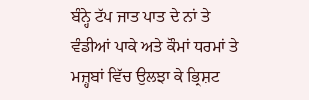ਬੰਨ੍ਹੇ ਟੱਪ ਜਾਤ ਪਾਤ ਦੇ ਨਾਂ ਤੇ ਵੰਡੀਆਂ ਪਾਕੇ ਅਤੇ ਕੌਮਾਂ ਧਰਮਾਂ ਤੇ ਮਜ਼੍ਹਬਾਂ ਵਿੱਚ ਉਲਝਾ ਕੇ ਭ੍ਰਿਸ਼ਟ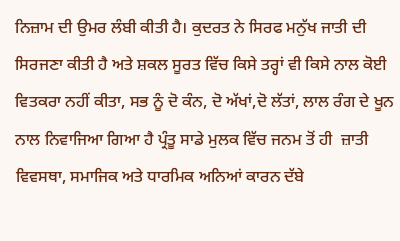ਨਿਜ਼ਾਮ ਦੀ ਉਮਰ ਲੰਬੀ ਕੀਤੀ ਹੈ। ਕੁਦਰਤ ਨੇ ਸਿਰਫ ਮਨੁੱਖ ਜਾਤੀ ਦੀ ਸਿਰਜਣਾ ਕੀਤੀ ਹੈ ਅਤੇ ਸ਼ਕਲ ਸੂਰਤ ਵਿੱਚ ਕਿਸੇ ਤਰ੍ਹਾਂ ਵੀ ਕਿਸੇ ਨਾਲ ਕੋਈ ਵਿਤਕਰਾ ਨਹੀਂ ਕੀਤਾ, ਸਭ ਨੂੰ ਦੋ ਕੰਨ, ਦੋ ਅੱਖਾਂ,ਦੋ ਲੱਤਾਂ, ਲਾਲ ਰੰਗ ਦੇ ਖੂਨ ਨਾਲ ਨਿਵਾਜਿਆ ਗਿਆ ਹੈ ਪ੍ਰੰਤੂ ਸਾਡੇ ਮੁਲਕ ਵਿੱਚ ਜਨਮ ਤੋਂ ਹੀ  ਜ਼ਾਤੀ ਵਿਵਸਥਾ, ਸਮਾਜਿਕ ਅਤੇ ਧਾਰਮਿਕ ਅਨਿਆਂ ਕਾਰਨ ਦੱਬੇ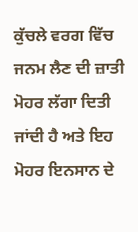ਕੁੱਚਲੇ ਵਰਗ ਵਿੱਚ ਜਨਮ ਲੈਣ ਦੀ ਜ਼ਾਤੀ ਮੋਹਰ ਲੱਗਾ ਦਿਤੀ ਜਾਂਦੀ ਹੈ ਅਤੇ ਇਹ ਮੋਹਰ ਇਨਸਾਨ ਦੇ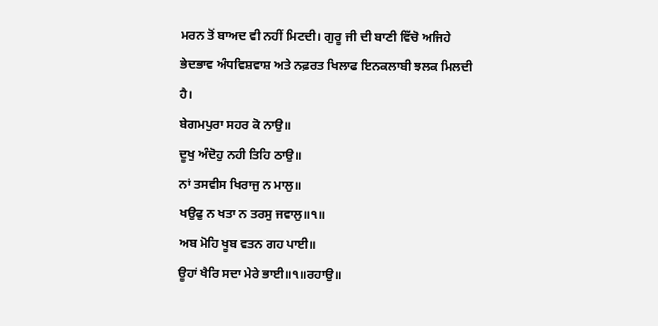ਮਰਨ ਤੋਂ ਬਾਅਦ ਵੀ ਨਹੀਂ ਮਿਟਦੀ। ਗੁਰੂ ਜੀ ਦੀ ਬਾਣੀ ਵਿੱਚੋ ਅਜਿਹੇ ਭੇਦਭਾਵ ਅੰਧਵਿਸ਼ਵਾਸ਼ ਅਤੇ ਨਫ਼ਰਤ ਖਿਲਾਫ ਇਨਕਲਾਬੀ ਝਲਕ ਮਿਲਦੀ ਹੈ।
ਬੇਗਮਪੁਰਾ ਸਹਰ ਕੋ ਨਾਉ॥
ਦੂਖੁ ਅੰਦੋਹੁ ਨਹੀ ਤਿਹਿ ਠਾਉ॥
ਨਾਂ ਤਸਵੀਸ ਖਿਰਾਜੁ ਨ ਮਾਲੁ॥
ਖਉਫੁ ਨ ਖਤਾ ਨ ਤਰਸੁ ਜਵਾਲੁ॥੧॥
ਅਬ ਮੋਹਿ ਖੂਬ ਵਤਨ ਗਹ ਪਾਈ॥
ਊਹਾਂ ਖੈਰਿ ਸਦਾ ਮੇਰੇ ਭਾਈ॥੧॥ਰਹਾਉ॥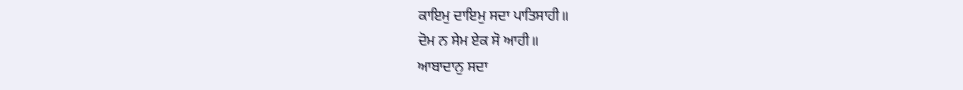ਕਾਇਮੁ ਦਾਇਮੁ ਸਦਾ ਪਾਤਿਸਾਹੀ॥
ਦੋਮ ਨ ਸੇਮ ਏਕ ਸੋ ਆਹੀ॥
ਆਬਾਦਾਨੁ ਸਦਾ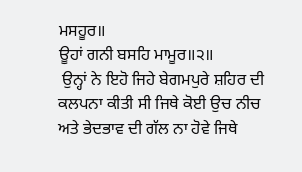ਮਸਹੂਰ॥
ਊਹਾਂ ਗਨੀ ਬਸਹਿ ਮਾਮੂਰ॥੨॥
 ਉਨ੍ਹਾਂ ਨੇ ਇਹੋ ਜਿਹੇ ਬੇਗਮਪੁਰੇ ਸ਼ਹਿਰ ਦੀ ਕਲਪਨਾ ਕੀਤੀ ਸੀ ਜਿਥੇ ਕੋਈ ਉਚ ਨੀਚ ਅਤੇ ਭੇਦਭਾਵ ਦੀ ਗੱਲ ਨਾ ਹੋਵੇ ਜਿਥੇ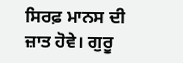ਸਿਰਫ਼ ਮਾਨਸ ਦੀ ਜ਼ਾਤ ਹੋਵੇ। ਗੁਰੂ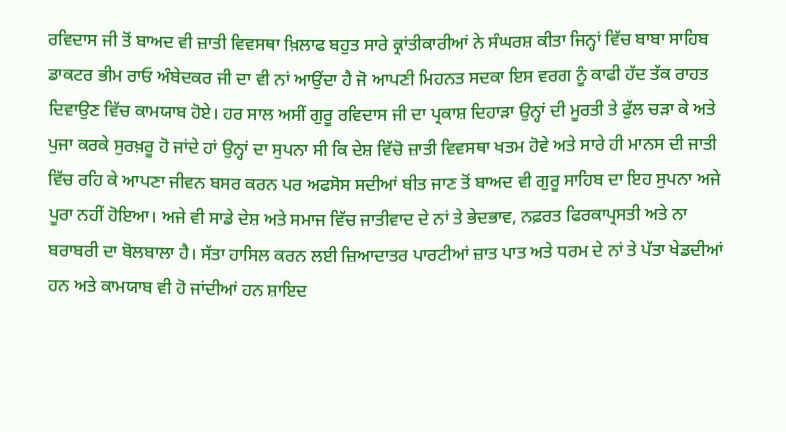ਰਵਿਦਾਸ ਜੀ ਤੋਂ ਬਾਅਦ ਵੀ ਜ਼ਾਤੀ ਵਿਵਸਥਾ ਖ਼ਿਲਾਫ ਬਹੁਤ ਸਾਰੇ ਕ੍ਰਾਂਤੀਕਾਰੀਆਂ ਨੇ ਸੰਘਰਸ਼ ਕੀਤਾ ਜਿਨ੍ਹਾਂ ਵਿੱਚ ਬਾਬਾ ਸਾਹਿਬ ਡਾਕਟਰ ਭੀਮ ਰਾਓ ਅੰਬੇਦਕਰ ਜੀ ਦਾ ਵੀ ਨਾਂ ਆਉਂਦਾ ਹੈ ਜੋ ਆਪਣੀ ਮਿਹਨਤ ਸਦਕਾ ਇਸ ਵਰਗ ਨੂੰ ਕਾਫੀ ਹੱਦ ਤੱਕ ਰਾਹਤ ਦਿਵਾਉਣ ਵਿੱਚ ਕਾਮਯਾਬ ਹੋਏ। ਹਰ ਸਾਲ ਅਸੀਂ ਗੁਰੂ ਰਵਿਦਾਸ ਜੀ ਦਾ ਪ੍ਰਕਾਸ਼ ਦਿਹਾੜਾ ਉਨ੍ਹਾਂ ਦੀ ਮੂਰਤੀ ਤੇ ਫੁੱਲ ਚੜਾ ਕੇ ਅਤੇ ਪੁਜਾ ਕਰਕੇ ਸੁਰਖ਼ਰੂ ਹੋ ਜਾਂਦੇ ਹਾਂ ਉਨ੍ਹਾਂ ਦਾ ਸੁਪਨਾ ਸੀ ਕਿ ਦੇਸ਼ ਵਿੱਚੋ ਜ਼ਾਤੀ ਵਿਵਸਥਾ ਖਤਮ ਹੋਵੇ ਅਤੇ ਸਾਰੇ ਹੀ ਮਾਨਸ ਦੀ ਜਾਤੀ ਵਿੱਚ ਰਹਿ ਕੇ ਆਪਣਾ ਜੀਵਨ ਬਸਰ ਕਰਨ ਪਰ ਅਫਸੋਸ ਸਦੀਆਂ ਬੀਤ ਜਾਣ ਤੋਂ ਬਾਅਦ ਵੀ ਗੁਰੂ ਸਾਹਿਬ ਦਾ ਇਹ ਸੁਪਨਾ ਅਜੇ ਪੂਰਾ ਨਹੀਂ ਹੋਇਆ। ਅਜੇ ਵੀ ਸਾਡੇ ਦੇਸ਼ ਅਤੇ ਸਮਾਜ ਵਿੱਚ ਜਾਤੀਵਾਦ ਦੇ ਨਾਂ ਤੇ ਭੇਦਭਾਵ, ਨਫ਼ਰਤ ਫਿਰਕਾਪ੍ਰਸਤੀ ਅਤੇ ਨਾ ਬਰਾਬਰੀ ਦਾ ਬੋਲਬਾਲਾ ਹੈ। ਸੱਤਾ ਹਾਸਿਲ ਕਰਨ ਲਈ ਜ਼ਿਆਦਾਤਰ ਪਾਰਟੀਆਂ ਜ਼ਾਤ ਪਾਤ ਅਤੇ ਧਰਮ ਦੇ ਨਾਂ ਤੇ ਪੱਤਾ ਖੇਡਦੀਆਂ ਹਨ ਅਤੇ ਕਾਮਯਾਬ ਵੀ ਹੋ ਜਾਂਦੀਆਂ ਹਨ ਸ਼ਾਇਦ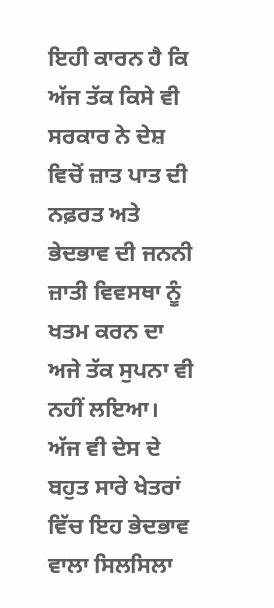ਇਹੀ ਕਾਰਨ ਹੈ ਕਿ ਅੱਜ ਤੱਕ ਕਿਸੇ ਵੀ ਸਰਕਾਰ ਨੇ ਦੇਸ਼ ਵਿਚੋਂ ਜ਼ਾਤ ਪਾਤ ਦੀ ਨਫ਼ਰਤ ਅਤੇ ਭੇਦਭਾਵ ਦੀ ਜਨਨੀ ਜ਼ਾਤੀ ਵਿਵਸਥਾ ਨੂੰ ਖਤਮ ਕਰਨ ਦਾ ਅਜੇ ਤੱਕ ਸੁਪਨਾ ਵੀ ਨਹੀਂ ਲਇਆ। ਅੱਜ ਵੀ ਦੇਸ ਦੇ ਬਹੁਤ ਸਾਰੇ ਖੇਤਰਾਂ ਵਿੱਚ ਇਹ ਭੇਦਭਾਵ ਵਾਲਾ ਸਿਲਸਿਲਾ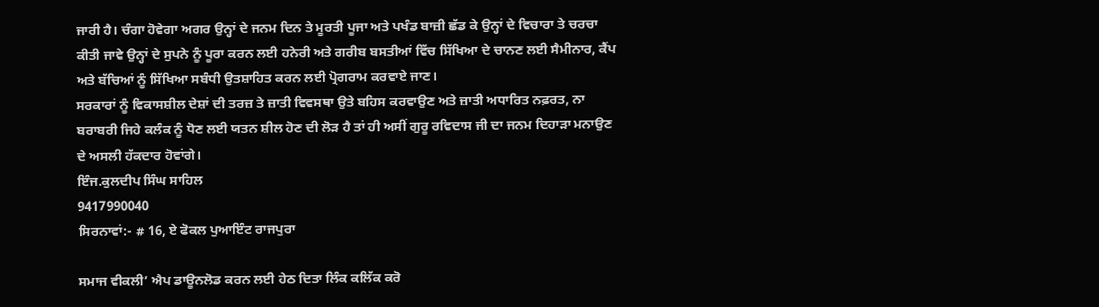ਜਾਰੀ ਹੈ। ਚੰਗਾ ਹੋਵੇਗਾ ਅਗਰ ਉਨ੍ਹਾਂ ਦੇ ਜਨਮ ਦਿਨ ਤੇ ਮੂਰਤੀ ਪੂਜਾ ਅਤੇ ਪਖੰਡ ਬਾਜ਼ੀ ਛੱਡ ਕੇ ਉਨ੍ਹਾਂ ਦੇ ਵਿਚਾਰਾ ਤੇ ਚਰਚਾ ਕੀਤੀ ਜਾਵੇ ਉਨ੍ਹਾਂ ਦੇ ਸੁਪਨੇ ਨੂੰ ਪੂਰਾ ਕਰਨ ਲਈ ਹਨੇਰੀ ਅਤੇ ਗਰੀਬ ਬਸਤੀਆਂ ਵਿੱਚ ਸਿੱਖਿਆ ਦੇ ਚਾਨਣ ਲਈ ਸੈਮੀਨਾਰ, ਕੈਂਪ ਅਤੇ ਬੱਚਿਆਂ ਨੂੰ ਸਿੱਖਿਆ ਸਬੰਧੀ ਉਤਸ਼ਾਹਿਤ ਕਰਨ ਲਈ ਪ੍ਰੋਗਰਾਮ ਕਰਵਾਏ ਜਾਣ।
ਸਰਕਾਰਾਂ ਨੂੰ ਵਿਕਾਸਸ਼ੀਲ ਦੇਸ਼ਾਂ ਦੀ ਤਰਜ਼ ਤੇ ਜ਼ਾਤੀ ਵਿਵਸਥਾ ਉਤੇ ਬਹਿਸ ਕਰਵਾਉਣ ਅਤੇ ਜ਼ਾਤੀ ਅਧਾਰਿਤ ਨਫ਼ਰਤ, ਨਾ ਬਰਾਬਰੀ ਜਿਹੇ ਕਲੰਕ ਨੂੰ ਧੋਣ ਲਈ ਯਤਨ ਸ਼ੀਲ ਹੋਣ ਦੀ ਲੋੜ ਹੈ ਤਾਂ ਹੀ ਅਸੀਂ ਗੁਰੂ ਰਵਿਦਾਸ ਜੀ ਦਾ ਜਨਮ ਦਿਹਾੜਾ ਮਨਾਉਣ ਦੇ ਅਸਲੀ ਹੱਕਦਾਰ ਹੋਵਾਂਗੇ।
ਇੰਜ.ਕੁਲਦੀਪ ਸਿੰਘ ਸਾਹਿਲ
9417990040
ਸਿਰਨਾਵਾਂ:- # 16, ਏ ਫੋਕਲ ਪੁਆਇੰਟ ਰਾਜਪੁਰਾ

ਸਮਾਜ ਵੀਕਲੀ’ ਐਪ ਡਾਊਨਲੋਡ ਕਰਨ ਲਈ ਹੇਠ ਦਿਤਾ ਲਿੰਕ ਕਲਿੱਕ ਕਰੋ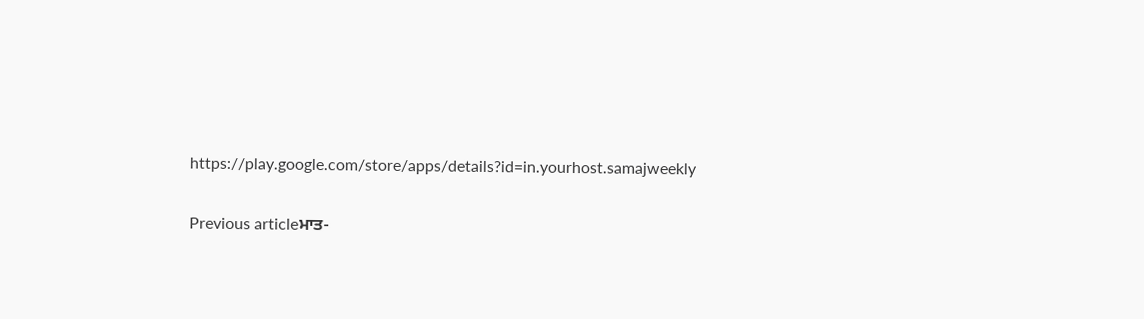https://play.google.com/store/apps/details?id=in.yourhost.samajweekly

Previous articleਮਾਤ-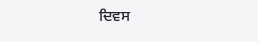ਦਿਵਸ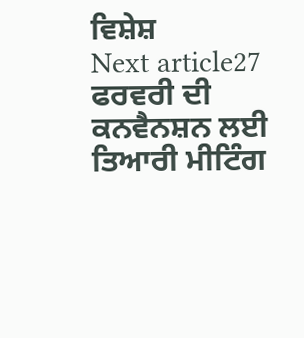ਵਿਸ਼ੇਸ਼
Next article27 ਫਰਵਰੀ ਦੀ ਕਨਵੈਨਸ਼ਨ ਲਈ ਤਿਆਰੀ ਮੀਟਿੰਗ